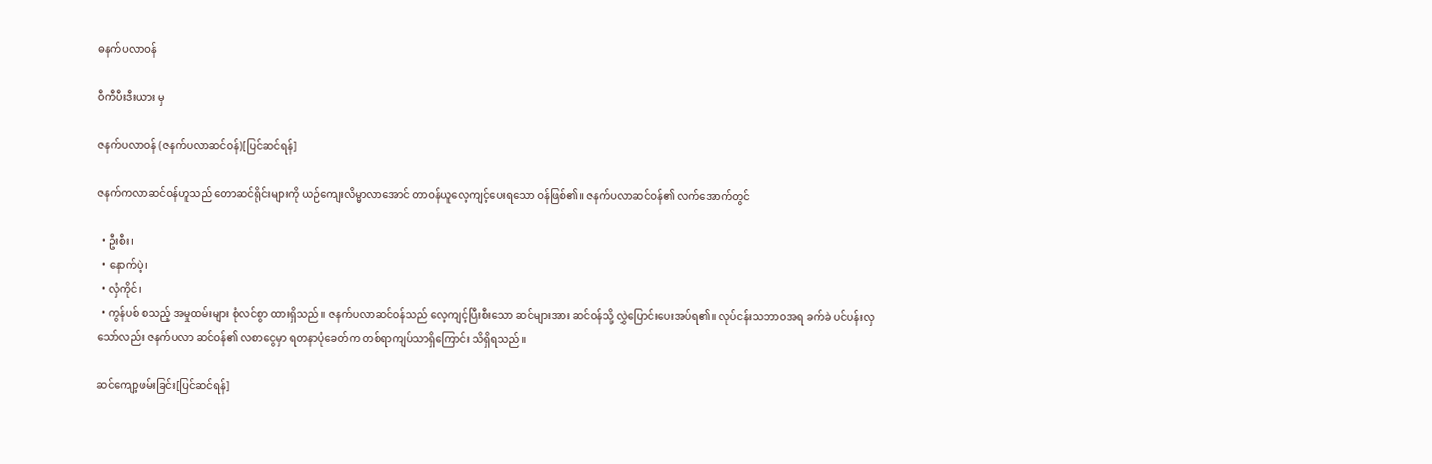ဓနက်ပလာဝန်

ဝီကီပီးဒီးယား မှ

ဇနက်ပလာဝန် (ဇနက်ပလာဆင်ဝန်)[ပြင်ဆင်ရန်]

ဇနက်ကလာဆင်ဝန်ဟူသည် တောဆင်ရိုင်းများကို ယဉ်ကျေးလိမ္မာလာအောင် တာဝန်ယူလေ့ကျင့်ပေးရသော ဝန်ဖြစ်၏။ ဇနက်ပလာဆင်ဝန်၏ လက်အောက်တွင်

  • ဦးစီး၊
  • နောက်ပဲ့၊
  • လှံကိုင်၊
  • ကွန်ပစ် စသည့် အမှုထမ်းများ စုံလင်စွာ ထားရှိသည်။ ဇနက်ပလာဆင်ဝန်သည် လေ့ကျင့်ပြီးစီးသော ဆင်များအား ဆင်ဝန်သို့ လွှဲပြောင်းပေးအပ်ရ၏။ လုပ်ငန်းသဘာဝအရ ခက်ခဲ ပင်ပန်းလှသော်လည်း ဇနက်ပလာ ဆင်ဝန်၏ လစာငွေမှာ ရတနာပုံခေတ်က တစ်ရာကျပ်သာရှိကြောင်း သိရှိရသည်။

ဆင်ကျော့ဖမ်းခြင်း[ပြင်ဆင်ရန်]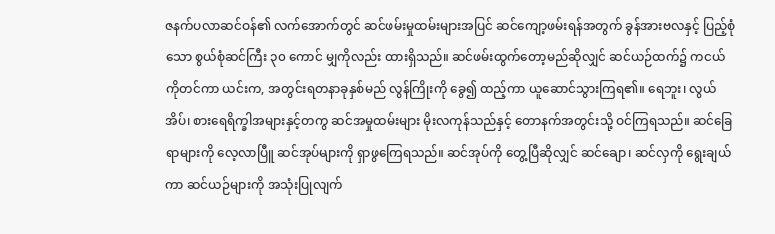ဇနက်ပလာဆင်ဝန်၏ လက်အောက်တွင် ဆင်ဖမ်းမှုထမ်းများအပြင် ဆင်ကျော့ဖမ်းရန်အတွက် ခွန်အားဗလနှင့် ပြည့်စုံသော စွယ်စုံဆင်ကြီး ၃၀ ကောင် မျှကိုလည်း ထားရှိသည်။ ဆင်ဖမ်းထွက်တော့မည်ဆိုလျှင် ဆင်ယဉ်ထက်၌ ကငယ်ကိုတင်ကာ ယင်းက, အတွင်းရတနာခုနှစ်မည် လွန်ကြိုးကို ခွေ၍ ထည့်ကာ ယူဆောင်သွားကြရ၏။ ရေဘူး၊ လွယ်အိပ်၊ စားရေရိက္ခါအများနှင့်တကွ ဆင်အမှုထမ်းများ မိုးလကုန်သည်နှင့် တောနက်အတွင်းသို့ ဝင်ကြရသည်။ ဆင်ခြေရာများကို လေ့လာပြီူ ဆင်အုပ်များကို ရှာဖွကြေရသည်။ ဆင်အုပ်ကို တွေ့ပြီဆိုလျှင် ဆင်ချော၊ ဆင်လှကို ရွေးချယ်ကာ ဆင်ယဉ်များကို အသုံးပြုလျက်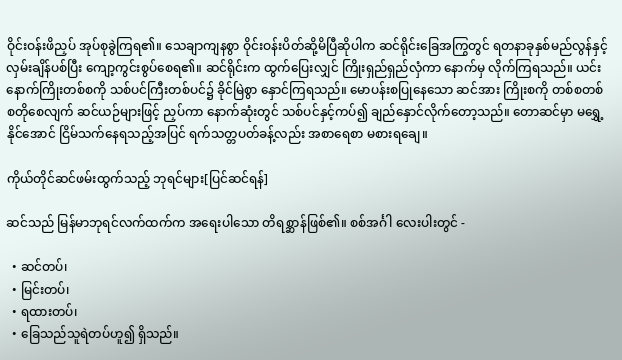ဝိုင်းဝန်းဖိညှပ် အုပ်စုခွဲကြရ၏။ သေချာကျနစွာ ဝိုင်းဝန်းပိတ်ဆို့မိပြီဆိုပါက ဆင်ရိုင်းခြေအကြွတွင် ရတနာခုနှစ်မည်လွန်နှင့် လှမ်းချိန်ပစ်ပြီး ကျော့ကွင်းစွပ်စေရ၏။ ဆင်ရိုင်းက ထွက်ပြေးလျှင် ကြိုးရှည်ရှည်လှံကာ နောက်မှ လိုက်ကြရသည်။ ယင်းနောက်ကြိုးတစ်စကို သစ်ပင်ကြီးတစ်ပင်၌ ခိုင်မြဲစွာ နှောင်ကြရသည်။ မောပန်းစပြုနေသော ဆင်အား ကြိုးစကို တစ်စတစ်စတိုစေလျက် ဆင်ယဉ်များဖြင့် ညှပ်ကာ နောက်ဆုံးတွင် သစ်ပင်နှင့်ကပ်၍ ချည်နှောင်လိုက်တော့သည်။ တောဆင်မှာ မရွှေ့နိုင်အောင် ငြိမ်သက်နေရသည့်အပြင် ရက်သတ္တပတ်ခန့်လည်း အစာရေစာ မစားရချေ။

ကိုယ်တိုင်ဆင်ဖမ်းထွက်သည့် ဘုရင်များ[ပြင်ဆင်ရန်]

ဆင်သည် မြန်မာဘုရင်လက်ထက်က အရေးပါသော တိရစ္ဆာန်ဖြစ်၏။ စစ်အင်္ဂါ လေးပါးတွင် -

  • ဆင်တပ်၊
  • မြင်းတပ်၊
  • ရထားတပ်၊
  • ခြေသည်သူရဲတပ်ဟူ၍ ရှိသည်။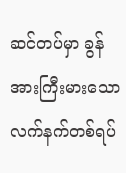ဆင်တပ်မှာ ခွန်အားကြီးမားသော လက်နက်တစ်ရပ်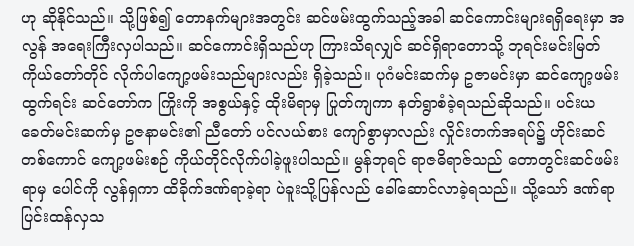ဟု ဆိုနိုင်သည်။ သို့ဖြစ်၍ တောနက်များအတွင်း ဆင်ဖမ်းထွက်သည့်အခါ ဆင်ကောင်းများရရှိရေးမှာ အလွန် အရေးကြီးလှပါသည်။ ဆင်ကောင်းရှိသည်ဟု ကြားသိရလျှင် ဆင်ရှိရာတောသို့ ဘုရင်းမင်းမြတ်ကိုယ်တော်တိုင် လိုက်ပါကျော့ဖမ်းသည်များလည်း ရှိခဲ့သည်။ ပုဂံမင်းဆက်မှ ဥဇာမင်းမှာ ဆင်ကျော့ဖမ်းထွက်ရင်း ဆင်တော်က ကြိုးကို အစွယ်နှင့် ထိုးမိရာမှ ပြုတ်ကျကာ နတ်ရွာစံခဲ့ရသည်ဆိုသည်။ ပင်းယခေတ်မင်းဆက်မှ ဥဇနာမင်း၏ ညီတော် ပင်လယ်စား ကျော်စွာမှာလည်း လှိုင်းတက်အရပ်၌ ဟိုင်းဆင်တစ်ကောင် ကျော့ဖမ်းစဉ် ကိုယ်တိုင်လိုက်ပါခဲ့ဖူးပါသည်။ မွန်ဘုရင် ရာဇဓိရာဇ်သည် တောတွင်းဆင်ဖမ်းရာမှ ပေါင်ကို လွန်ရှကာ ထိခိုက်ဒဏ်ရာခဲ့ရာ ပဲခူးသို့ပြန်လည် ခေါ်ဆောင်လာခဲ့ရသည်။ သို့သော် ဒဏ်ရာပြင်းထန်လှသ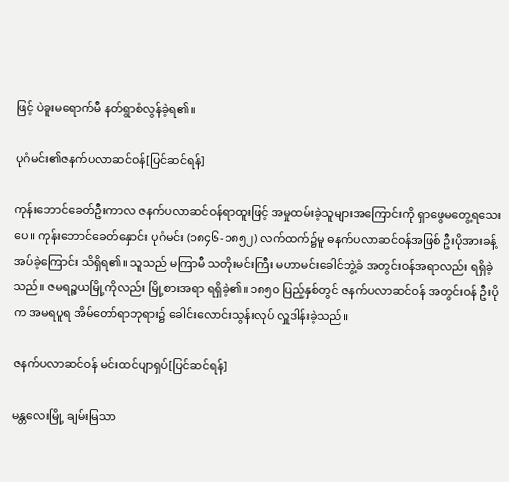ဖြင့် ပဲခူးမရောက်မီ နတ်ရွာစံလွန်ခဲ့ရ၏။

ပုဂံမင်း၏ဇနက်ပလာဆင်ဝန်[ပြင်ဆင်ရန်]

ကုန်းဘောင်ခေတ်ဦးကာလ ဇနက်ပလာဆင်ဝန်ရာထူးဖြင့် အမှုထမ်းခဲ့သူများအကြောင်းကို ရှာဖွေမတွေ့ရသေးပေ။ ကုန်းဘောင်ခေတ်နှောင်း ပုဂံမင်း (၁၈၄၆-၁၈၅၂) လက်ထက်၌မူ ဓနက်ပလာဆင်ဝန်အဖြစ် ဦးပိုအားခန့်အပ်ခဲ့ကြောင်း သိရှိရ၏။ သူသည် မကြာမီ သတိုးမင်းကြီး မဟာမင်းခေါင်ဘွဲ့ခံ အတွင်းဝန်အရာလည်း ရရှိခဲ့သည်။ ဇမရဉ္စယမြို့ကိုလည်း မြို့စားအရာ ရရှိခဲ့၏။ ၁၈၅၀ ပြည့်နှစ်တွင် ဇနက်ပလာဆင်ဝန် အတွင်းဝန် ဦးပိုက အမရပူရ အိမ်တော်ရာဘုရား၌ ခေါင်းလောင်းသွန်းလုပ် လှူဒါန်းခဲ့သည်။

ဇနက်ပလာဆင်ဝန် မင်းထင်ပျာရှပ်[ပြင်ဆင်ရန်]

မန္တလေးမြို့ ချမ်းမြသာ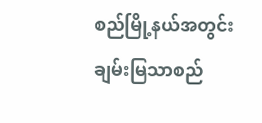စည်မြို့နယ်အတွင်း ချမ်းမြသာစည်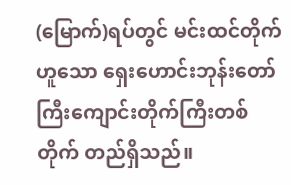(မြောက်)ရပ်တွင် မင်းထင်တိုက်ဟူသော ရှေးဟောင်းဘုန်းတော်ကြီးကျောင်းတိုက်ကြီးတစ်တိုက် တည်ရှိသည်။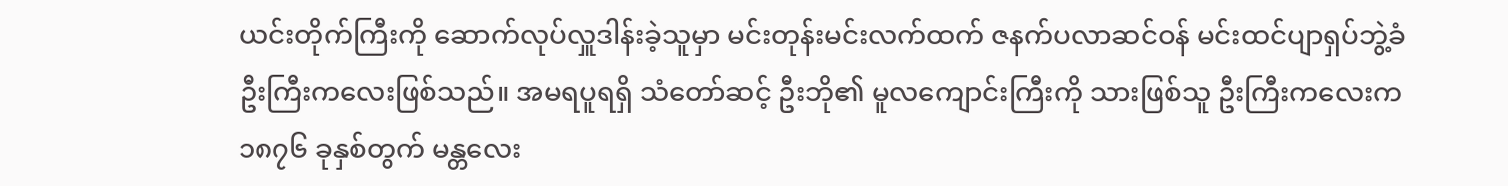ယင်းတိုက်ကြီးကို ဆောက်လုပ်လှူဒါန်းခဲ့သူမှာ မင်းတုန်းမင်းလက်ထက် ဇနက်ပလာဆင်ဝန် မင်းထင်ပျာရှပ်ဘွဲ့ခံ ဦးကြီးကလေးဖြစ်သည်။ အမရပူရရှိ သံတော်ဆင့် ဦးဘို၏ မူလကျောင်းကြီးကို သားဖြစ်သူ ဦးကြီးကလေးက ၁၈၇၆ ခုနှစ်တွက် မန္တလေး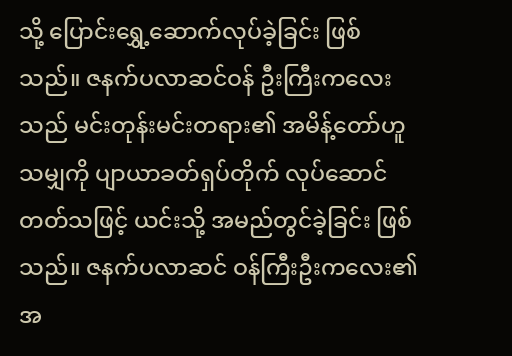သို့ ပြောင်းရွှေ့ဆောက်လုပ်ခဲ့ခြင်း ဖြစ်သည်။ ဇနက်ပလာဆင်ဝန် ဦးကြီးကလေးသည် မင်းတုန်းမင်းတရား၏ အမိန့်တော်ဟူသမျှကို ပျာယာခတ်ရှပ်တိုက် လုပ်ဆောင်တတ်သဖြင့် ယင်းသို့ အမည်တွင်ခဲ့ခြင်း ဖြစ်သည်။ ဇနက်ပလာဆင် ဝန်ကြီးဦးကလေး၏ အ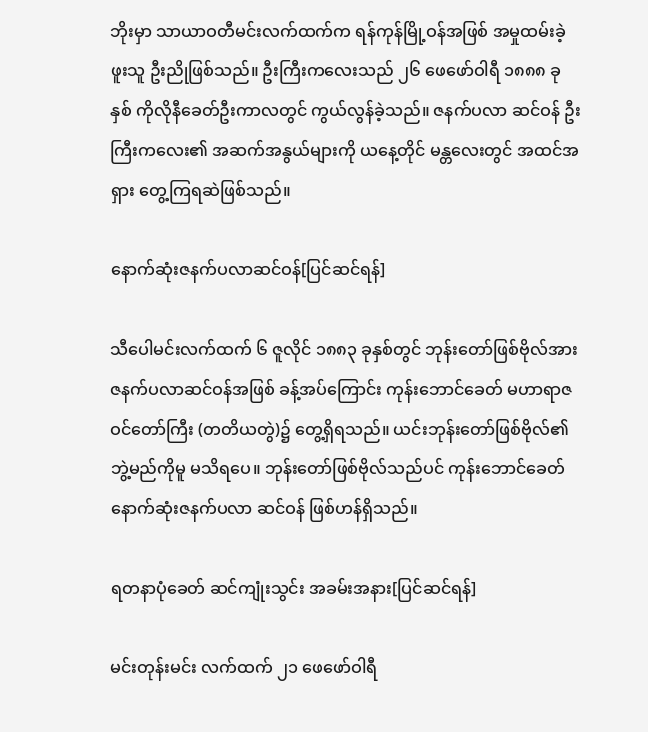ဘိုးမှာ သာယာဝတီမင်းလက်ထက်က ရန်ကုန်မြို့ဝန်အဖြစ် အမှုထမ်းခဲ့ဖူးသူ ဦးညိုဖြစ်သည်။ ဦးကြီးကလေးသည် ၂၆ ဖေဖော်ဝါရီ ၁၈၈၈ ခုနှစ် ကိုလိုနီခေတ်ဦးကာလတွင် ကွယ်လွန်ခဲ့သည်။ ဇနက်ပလာ ဆင်ဝန် ဦးကြီးကလေး၏ အဆက်အနွယ်များကို ယနေ့တိုင် မန္တလေးတွင် အထင်အရှား တွေ့ကြရဆဲဖြစ်သည်။

နောက်ဆုံးဇနက်ပလာဆင်ဝန်[ပြင်ဆင်ရန်]

သီပေါမင်းလက်ထက် ၆ ဇူလိုင် ၁၈၈၃ ခုနှစ်တွင် ဘုန်းတော်ဖြစ်ဗိုလ်အား ဇနက်ပလာဆင်ဝန်အဖြစ် ခန့်အပ်ကြောင်း ကုန်းဘောင်ခေတ် မဟာရာဇဝင်တော်ကြီး (တတိယတွဲ)၌ တွေ့ရှိရသည်။ ယင်းဘုန်းတော်ဖြစ်ဗိုလ်၏ ဘွဲ့မည်ကိုမူ မသိရပေ။ ဘုန်းတော်ဖြစ်ဗိုလ်သည်ပင် ကုန်းဘောင်ခေတ် နောက်ဆုံးဇနက်ပလာ ဆင်ဝန် ဖြစ်ဟန်ရှိသည်။

ရတနာပုံခေတ် ဆင်ကျုံးသွင်း အခမ်းအနား[ပြင်ဆင်ရန်]

မင်းတုန်းမင်း လက်ထက် ၂၁ ဖေဖော်ဝါရီ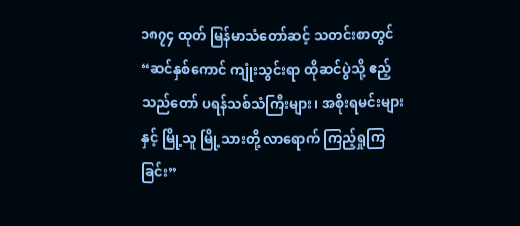၁၈၇၄ ထုတ် မြန်မာသံတော်ဆင့် သတင်းစာတွင် “ဆင်နှစ်ကောင် ကျုံးသွင်းရာ ထိုဆင်ပွဲသို့ ဧည့်သည်တော် ပရန်သစ်သံကြီးများ၊ အစိုးရမင်းများနှင့် မြို့သူ မြို့သားတို့ လာရောက် ကြည့်ရှုကြခြင်း”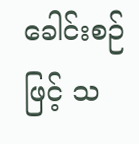ခေါင်းစဉ်ဖြင့် သ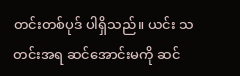တင်းတစ်ပုဒ် ပါရှိသည်။ ယင်း သတင်းအရ ဆင်အောင်းမကို ဆင်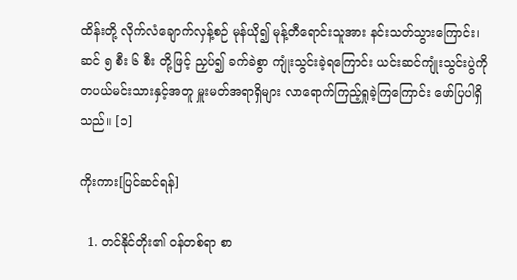ထိန်းတို့ လိုက်လံချောက်လှန့်စဉ် မုန်ယို၍ မုန့်တီရောင်းသူအား နင်းသတ်သွားကြောင်း၊ ဆင် ၅ စီး ၆ စီး တို့ဖြင့် ညှပ်၍ ခက်ခဲစွာ ကျုံးသွင်းခဲ့ရကြောင်း ယင်းဆင်ကျုံးသွင်းပွဲကို တပယ်မင်းသားနှင့်အတူ မှူးမတ်အရာရှိများ လာရောက်ကြည့်ရှုခဲ့ကြကြောင်း ဖော်ပြပါရှိသည်။ [၁]

ကိုးကား[ပြင်ဆင်ရန်]

  1. တင်နိုင်တိုး၏ ဝန်တစ်ရာ စာ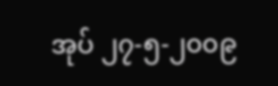အုပ် ၂၇-၅-၂၀၀၉